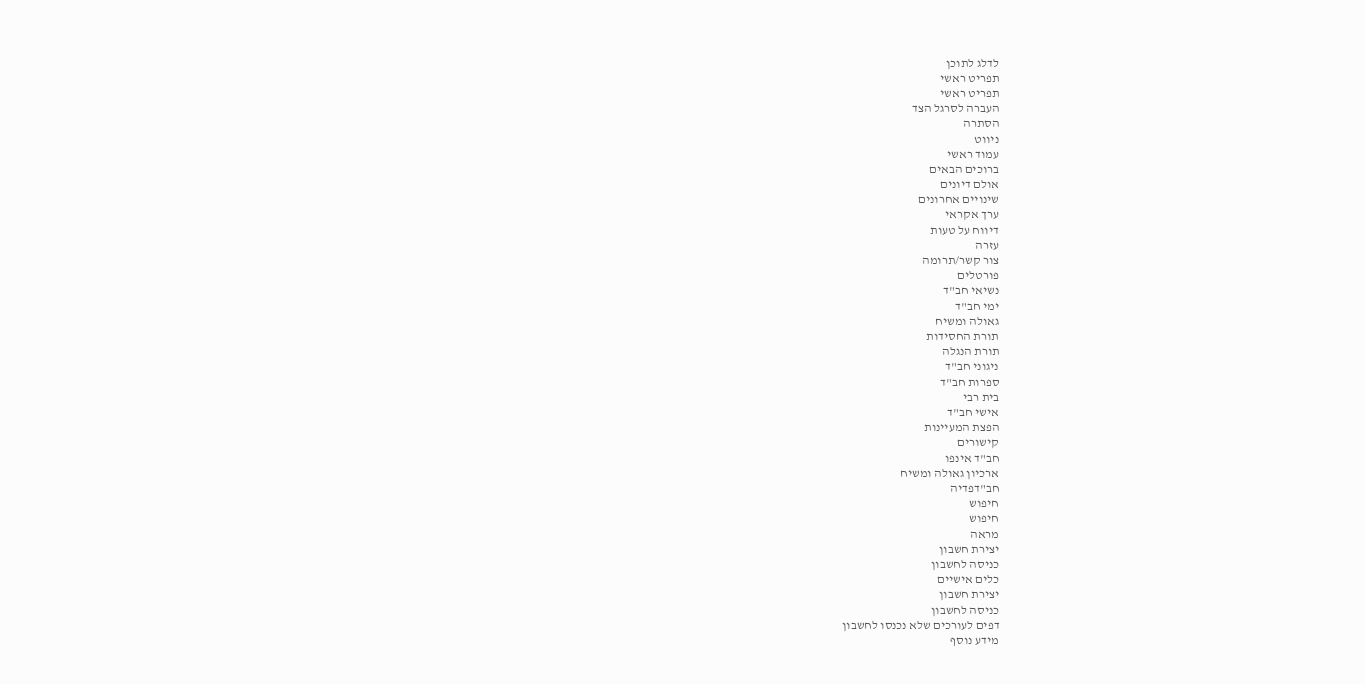לדלג לתוכן
תפריט ראשי
תפריט ראשי
העברה לסרגל הצד
הסתרה
ניווט
עמוד ראשי
ברוכים הבאים
אולם דיונים
שינויים אחרונים
ערך אקראי
דיווח על טעות
עזרה
צור קשר/תרומה
פורטלים
נשיאי חב"ד
ימי חב"ד
גאולה ומשיח
תורת החסידות
תורת הנגלה
ניגוני חב"ד
ספרות חב"ד
בית רבי
אישי חב"ד
הפצת המעיינות
קישורים
חב"ד אינפו
ארכיון גאולה ומשיח
חב"דפדיה
חיפוש
חיפוש
מראה
יצירת חשבון
כניסה לחשבון
כלים אישיים
יצירת חשבון
כניסה לחשבון
דפים לעורכים שלא נכנסו לחשבון
מידע נוסף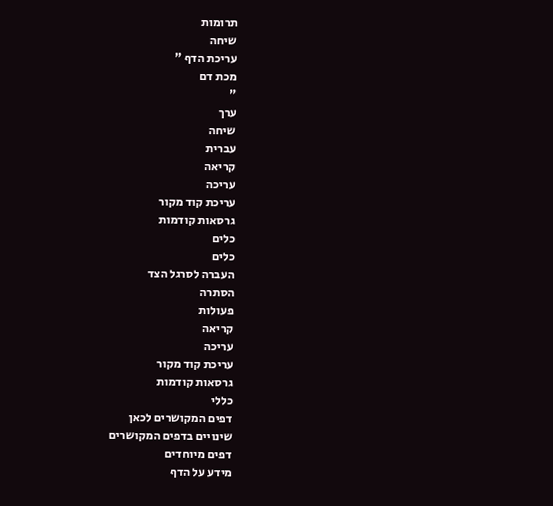תרומות
שיחה
עריכת הדף "
מכת דם
"
ערך
שיחה
עברית
קריאה
עריכה
עריכת קוד מקור
גרסאות קודמות
כלים
כלים
העברה לסרגל הצד
הסתרה
פעולות
קריאה
עריכה
עריכת קוד מקור
גרסאות קודמות
כללי
דפים המקושרים לכאן
שינויים בדפים המקושרים
דפים מיוחדים
מידע על הדף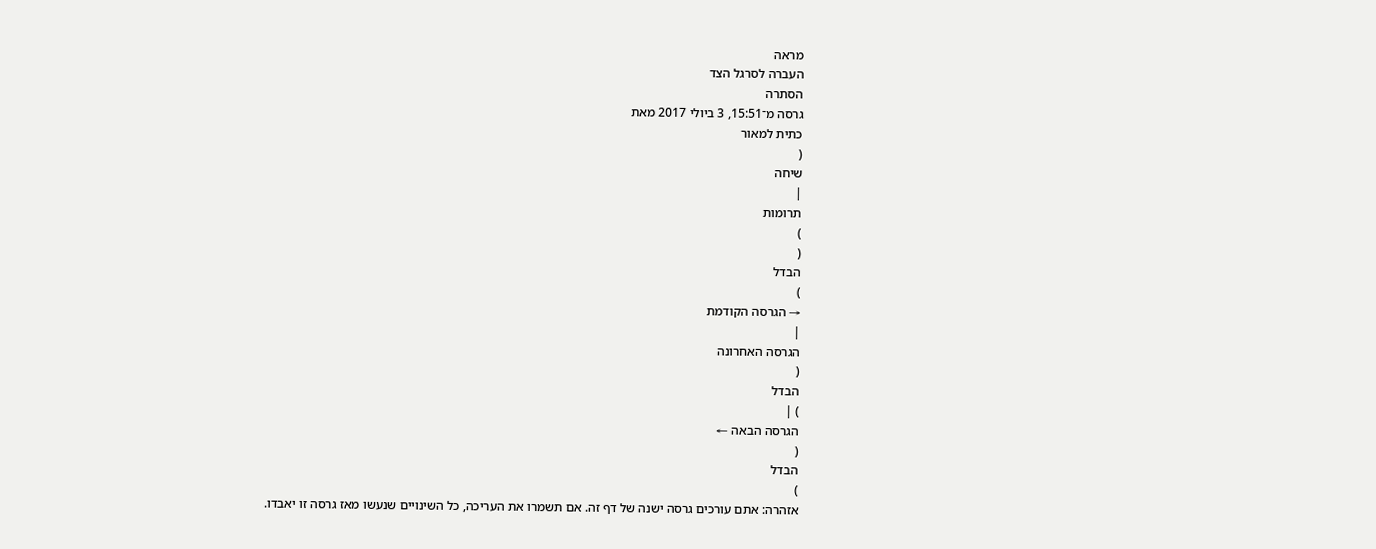מראה
העברה לסרגל הצד
הסתרה
גרסה מ־15:51, 3 ביולי 2017 מאת
כתית למאור
(
שיחה
|
תרומות
)
(
הבדל
)
→ הגרסה הקודמת
|
הגרסה האחרונה
(
הבדל
) |
הגרסה הבאה ←
(
הבדל
)
אזהרה: אתם עורכים גרסה ישנה של דף זה. אם תשמרו את העריכה, כל השינויים שנעשו מאז גרסה זו יאבדו.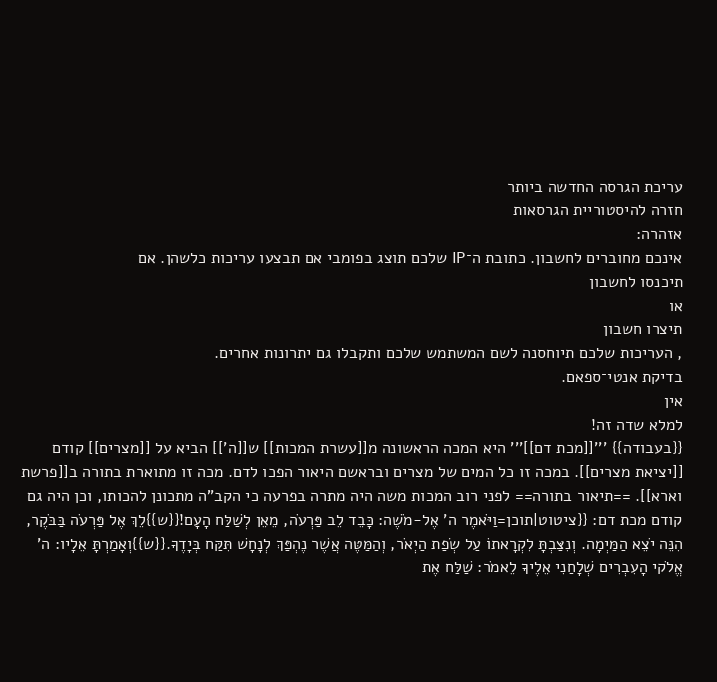עריכת הגרסה החדשה ביותר
חזרה להיסטוריית הגרסאות
אזהרה:
אינכם מחוברים לחשבון. כתובת ה־IP שלכם תוצג בפומבי אם תבצעו עריכות כלשהן. אם
תיכנסו לחשבון
או
תיצרו חשבון
, העריכות שלכם תיוחסנה לשם המשתמש שלכם ותקבלו גם יתרונות אחרים.
בדיקת אנטי־ספאם.
אין
למלא שדה זה!
{{בעבודה}} '''[[מכת דם]]''' היא המכה הראשונה מ[[עשרת המכות]] ש[[ה']] הביא על [[מצרים]] קודם [[יציאת מצרים]]. במכה זו כל המים של מצרים ובראשם היאור הפכו לדם. מכה זו מתוארת בתורה ב[[פרשת וארא]]. ==תיאור בתורה== לפני רוב המכות משה היה מתרה בפרעה כי הקב"ה מתכונן להכותו, וכן היה גם קודם מכת דם: {{ציטוט|תוכן=וַיֹּאמֶר ה' אֶל-מֹשֶׁה: כָּבֵד לֵב פַּרְעֹה, מֵאֵן לְשַׁלַּח הָעָם!{{ש}}לֵךְ אֶל פַּרְעֹה בַּבֹּקֶר, הִנֵּה יֹצֵא הַמַּיְמָה. וְנִצַּבְתָּ לִקְרָאתוֹ עַל שְׂפַת הַיְאֹר, וְהַמַּטֶּה אֲשֶׁר נֶהְפַּךְ לְנָחָשׁ תִּקַּח בְּיָדֶךָ.{{ש}}וְאָמַרְתָּ אֵלָיו: ה' אֱלֹקי הָעִבְרִים שְׁלָחַנִי אֵלֶיךָ לֵאמֹר: שַׁלַּח אֶת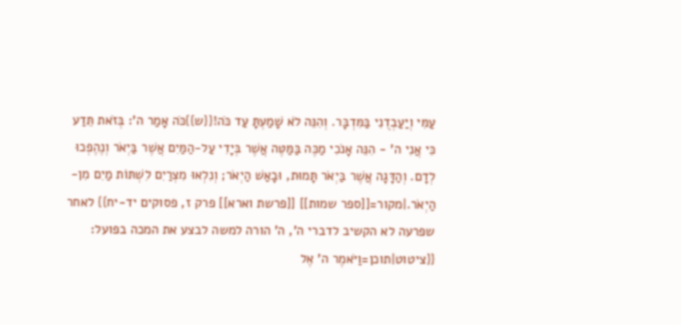עַמִּי וְיַעַבְדֻנִי בַּמִּדְבָּר. וְהִנֵּה לֹא שָׁמַעְתָּ עַד כֹּה!{{ש}}כֹּה אָמַר ה': בְּזֹאת תֵּדַע כִּי אֲנִי ה' - הִנֵּה אָנֹכִי מַכֶּה בַּמַּטֶּה אֲשֶׁר בְּיָדִי עַל-הַמַּיִם אֲשֶׁר בַּיְאֹר וְנֶהֶפְכוּ לְדָם. וְהַדָּגָה אֲשֶׁר בַּיְאֹר תָּמוּת, וּבָאַשׁ הַיְאֹר; וְנִלְאוּ מִצְרַיִם לִשְׁתּוֹת מַיִם מִן-הַיְאֹר.|מקור=[[ספר שמות]] [[פרשת וארא]] פרק ז, פסוקים יד-יח}} לאחר שפרעה לא הקשיב לדברי ה', ה' הורה למשה לבצע את המכה בפועל: {{ציטוט|תוכן=וַיֹּאמֶר ה' אֶל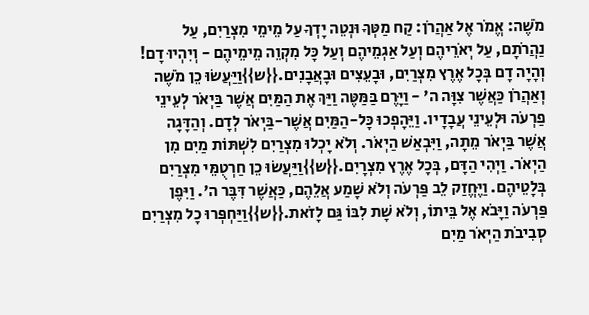מֹשֶׁה: אֱמֹר אֶל אַהֲרֹן: קַח מַטְּךָ וּנְטֵה יָדְךָ עַל מֵימֵי מִצְרַיִם, עַל נַהֲרֹתָם, עַל יְאֹרֵיהֶם וְעַל אַגְמֵיהֶם וְעַל כָּל מִקְוֵה מֵימֵיהֶם - וְיִהְיוּ דָם! וְהָיָה דָם בְּכָל אֶרֶץ מִצְרַיִם, וּבָעֵצִים וּבָאֲבָנִים.{{ש}}וַיַּעֲשׂוּ כֵן מֹשֶׁה וְאַהֲרֹן כַּאֲשֶׁר צִוָּה ה' - וַיָּרֶם בַּמַּטֶּה וַיַּךְ אֶת הַמַּיִם אֲשֶׁר בַּיְאֹר לְעֵינֵי פַרְעֹה וּלְעֵינֵי עֲבָדָיו. וַיֵּהָפְכוּ כָּל-הַמַּיִם אֲשֶׁר-בַּיְאֹר לְדָם. וְהַדָּגָה אֲשֶׁר בַּיְאֹר מֵתָה, וַיִּבְאַשׁ הַיְאֹר. וְלֹא יָכְלוּ מִצְרַיִם לִשְׁתּוֹת מַיִם מִן הַיְאֹר. וַיְהִי הַדָּם, בְּכָל אֶרֶץ מִצְרָיִם.{{ש}}וַיַּעֲשׂוּ כֵן חַרְטֻמֵּי מִצְרַיִם בְּלָטֵיהֶם. וַיֶּחֱזַק לֵב פַּרְעֹה וְלֹא שָׁמַע אֲלֵהֶם, כַּאֲשֶׁר דִּבֶּר ה'. וַיִּפֶן פַּרְעֹה וַיָּבֹא אֶל בֵּיתוֹ, וְלֹא שָׁת לִבּוֹ גַּם לָזֹאת.{{ש}}וַיַּחְפְּרוּ כָל מִצְרַיִם סְבִיבֹת הַיְאֹר מַיִם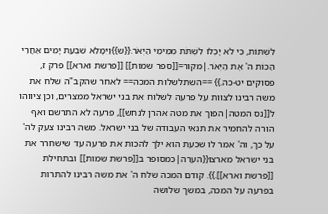לִשְׁתּוֹת, כִּי לֹא יָכְלוּ לִשְׁתֹּת מִמֵּימֵי הַיְאֹר.{{ש}}וַיִּמָּלֵא שִׁבְעַת יָמִים אַחֲרֵי הַכּוֹת ה' אֶת הַיְאֹר.|מקור=[[ספר שמות]] [[פרשת וארא]] פרק ז, פסוקים יט-כה.}} ==השתלשלות המכה== לאחר שהקב"ה שלח את משה רבינו לצוות על פרעה לשלוח את בני ישראל ממצרים, וכן ציווהו ל[[נס המטה|הפוך את מטה אהרן לנחש]], פרעה לא התרשם ואף הורה להחמיר את תנאי העבודה של בני ישראל. משה רבינו צעק לה' על כך, וה' אמר לו שכעת הוא ילך להכות את פרעה עד שישחרר את בני ישראל מארצו{{הערה|כמסופר ב[[פרשת שמות]] ובתחילת [[פרשת וארא]].}}. קודם המכה שלח ה' את משה רבינו להתרות בפרעה על המכה, במשך שלושה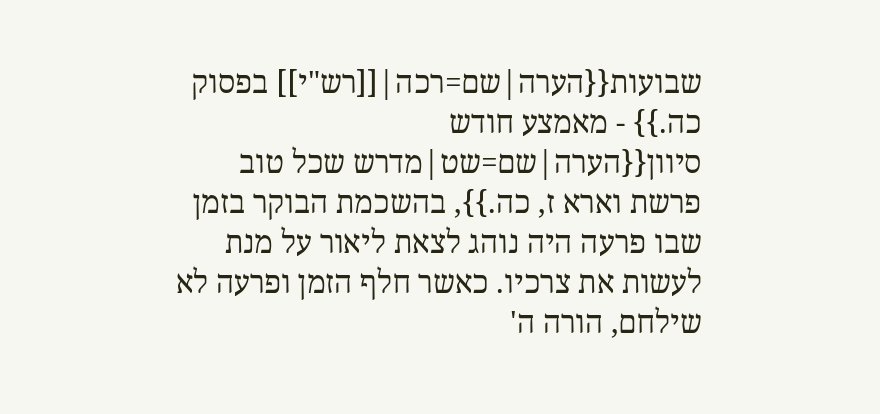שבועות{{הערה|שם=רכה|[[רש"י]] בפסוק כה.}} - מאמצע חודש סיוון{{הערה|שם=שט|מדרש שכל טוב פרשת וארא ז, כה.}}, בהשכמת הבוקר בזמן שבו פרעה היה נוהג לצאת ליאור על מנת לעשות את צרכיו. כאשר חלף הזמן ופרעה לא שילחם, הורה ה'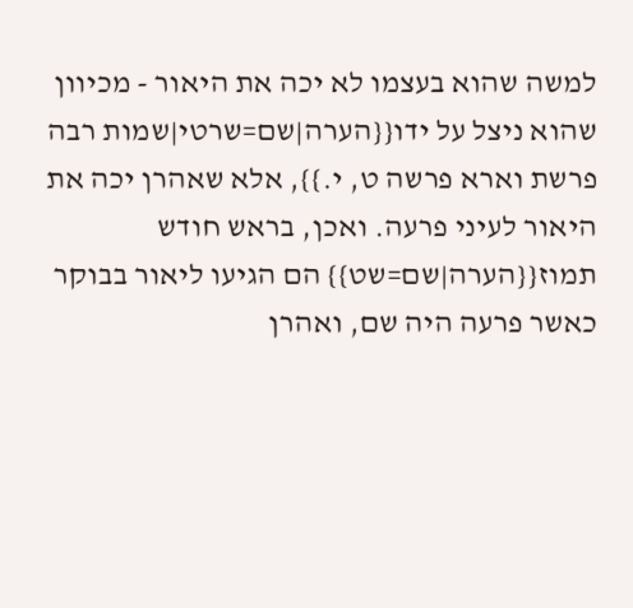למשה שהוא בעצמו לא יכה את היאור - מכיוון שהוא ניצל על ידו{{הערה|שם=שרטי|שמות רבה פרשת וארא פרשה ט, י.}}, אלא שאהרן יכה את היאור לעיני פרעה. ואכן, בראש חודש תמוז{{הערה|שם=שט}} הם הגיעו ליאור בבוקר כאשר פרעה היה שם, ואהרן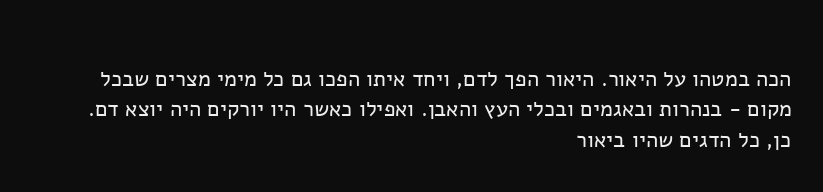הכה במטהו על היאור. היאור הפך לדם, ויחד איתו הפכו גם כל מימי מצרים שבכל מקום - בנהרות ובאגמים ובכלי העץ והאבן. ואפילו כאשר היו יורקים היה יוצא דם. כן, כל הדגים שהיו ביאור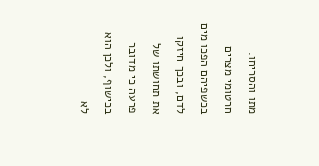מתו והסריחו. חרטומי מצרים בכשפיהם הפכו מים לדם, ובכך חיזקו את תחושתו של פרעה כי מדובר בכישוף, ולכן הוא לא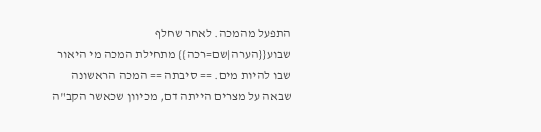התפעל מהמכה. לאחר שחלף שבוע{{הערה|שם=רכה}} מתחילת המכה מי היאור שבו להיות מים. == סיבתה == המכה הראשונה שבאה על מצרים הייתה דם, מכיוון שכאשר הקב"ה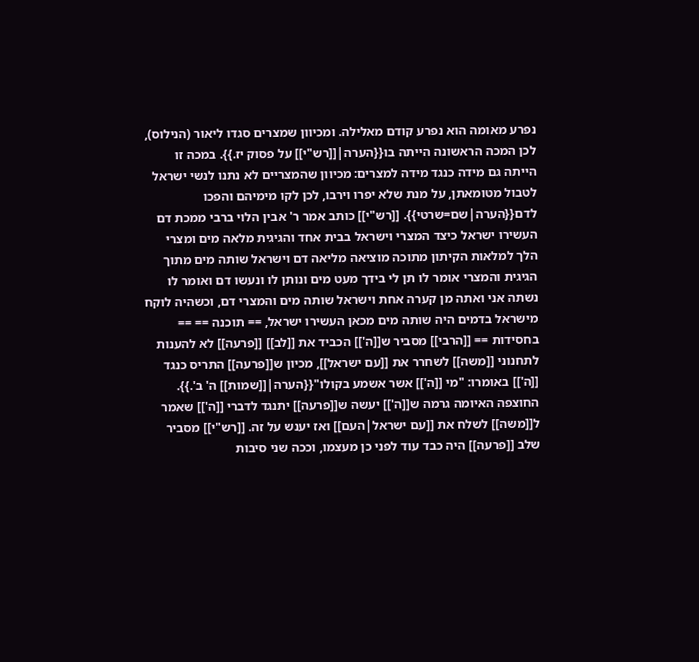נפרע מאומה הוא נפרע קודם מאלילה. ומכיוון שמצרים סגדו ליאור (הנילוס), לכן המכה הראשונה הייתה בו{{הערה|[[רש"י]] על פסוק יז.}}. במכה זו הייתה גם מידה כנגד מידה למצרים: מכיוון שהמצריים לא נתנו לנשי ישראל לטבול מטומאתן, על מנת שלא יפרו וירבו, לכן לקו מימיהם והפכו לדם{{הערה|שם=שרטי}}. [[רש"י]] כותב אמר ר' אבין הלוי ברבי ממכת דם העשירו ישראל כיצד המצרי וישראל בבית אחד והגיגית מלאה מים ומצרי הלך למלאות הקיתון מתוכה מוציאה מליאה דם וישראל שותה מים מתוך הגיגית והמצרי אומר לו תן לי בידך מעט מים ונותן לו ונעשו דם ואומר לו נשתה אני ואתה מן קערה אחת וישראל שותה מים והמצרי דם, וכשהיה לוקח מישראל בדמים היה שותה מים מכאן העשירו ישראל, == תוכנה == == בחסידות == [[הרבי]] מסביר ש[[ה']] הכביד את [[לב]] [[פרעה]] לא להענות לתחנוני [[משה]] לשחרר את [[עם ישראל]], מכיון ש[[פרעה]] התריס כנגד [[ה']] באומרו: "מי [[ה']] אשר אשמע בקולו"{{הערה|[[שמות]] ה' ב'.}}. החוצפה האיומה גרמה ש[[ה']] יעשה ש[[פרעה]] יתנגד לדברי [[ה']] שאמר ל[[משה]] לשלח את [[עם ישראל|העם]] ואז יענש על זה. [[רש"י]] מסביר שלב [[פרעה]] היה כבד עוד לפני כן מעצמו, וככה שני סיבות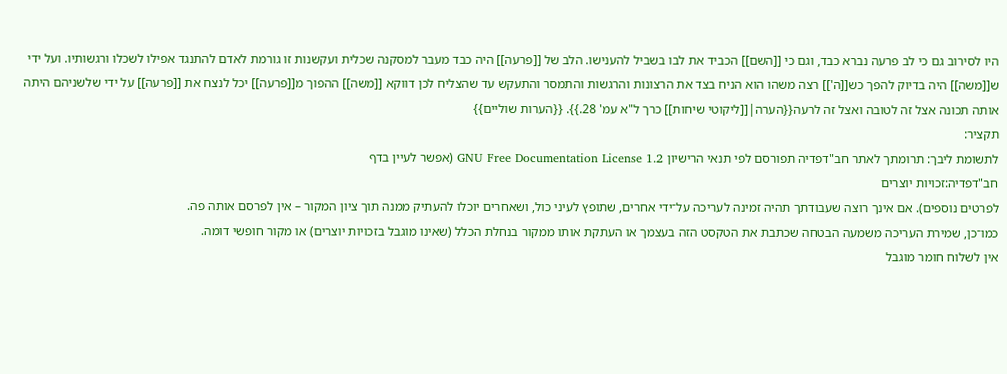היו לסירוב גם כי לב פרעה נברא כבד, וגם כי [[השם]] הכביד את לבו בשביל להענישו. הלב של [[פרעה]] היה כבד מעבר למסקנה שכלית ועקשנות זו גורמת לאדם להתנגד אפילו לשכלו ורגשותיו. ועל ידי ש[[משה]] היה בדיוק להפך כש[[ה']] רצה משהו הוא הניח בצד את הרצונות והרגשות והתמסר והתעקש עד שהצליח לכן דווקא [[משה]] ההפוך מ[[פרעה]] יכל לנצח את [[פרעה]] על ידי שלשניהם היתה אותה תכונה אצל זה לטובה ואצל זה לרעה{{הערה|[[ליקוטי שיחות]] כרך ל"א עמ' 28.}}. {{הערות שוליים}}
תקציר:
לתשומת ליבך: תרומתך לאתר חב"דפדיה תפורסם לפי תנאי הרישיון GNU Free Documentation License 1.2 (אפשר לעיין בדף
חב"דפדיה:זכויות יוצרים
לפרטים נוספים). אם אינך רוצה שעבודתך תהיה זמינה לעריכה על־ידי אחרים, שתופץ לעיני כול, ושאחרים יוכלו להעתיק ממנה תוך ציון המקור – אין לפרסם אותה פה.
כמו־כן, שמירת העריכה משמעה הבטחה שכתבת את הטקסט הזה בעצמך או העתקת אותו ממקור בנחלת הכלל (שאינו מוגבל בזכויות יוצרים) או מקור חופשי דומה.
אין לשלוח חומר מוגבל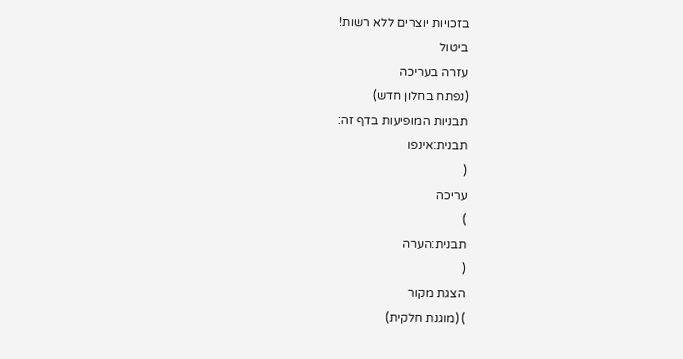בזכויות יוצרים ללא רשות!
ביטול
עזרה בעריכה
(נפתח בחלון חדש)
תבניות המופיעות בדף זה:
תבנית:אינפו
(
עריכה
)
תבנית:הערה
(
הצגת מקור
) (מוגנת חלקית)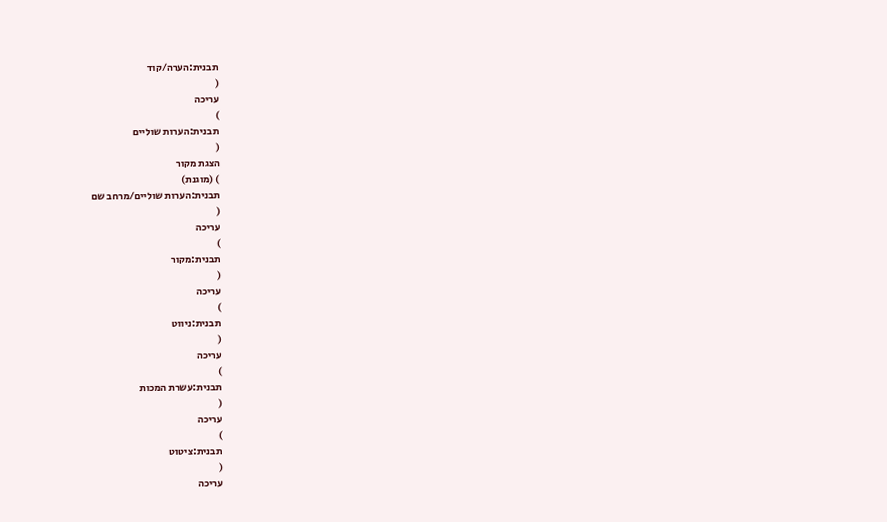תבנית:הערה/קוד
(
עריכה
)
תבנית:הערות שוליים
(
הצגת מקור
) (מוגנת)
תבנית:הערות שוליים/מרחב שם
(
עריכה
)
תבנית:מקור
(
עריכה
)
תבנית:ניווט
(
עריכה
)
תבנית:עשרת המכות
(
עריכה
)
תבנית:ציטוט
(
עריכה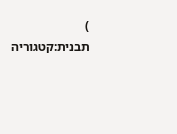)
תבנית:קטגוריה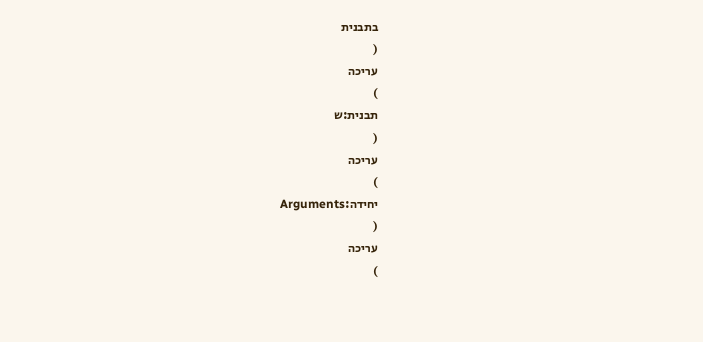בתבנית
(
עריכה
)
תבנית:ש
(
עריכה
)
יחידה:Arguments
(
עריכה
)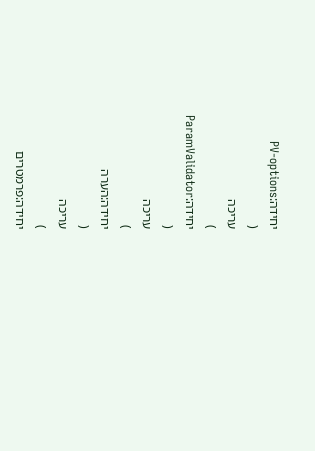יחידה:PV-options
(
עריכה
)
יחידה:ParamValidator
(
עריכה
)
יחידה:הערה
(
עריכה
)
יחידה:פרמטרים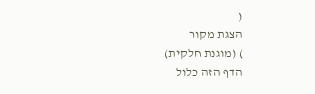(
הצגת מקור
) (מוגנת חלקית)
הדף הזה כלול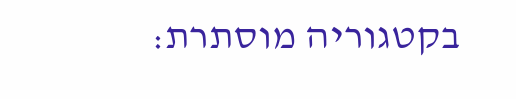בקטגוריה מוסתרת: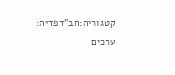קטגוריה:חב"דפדיה: ערכים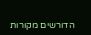הדורשים מקורות